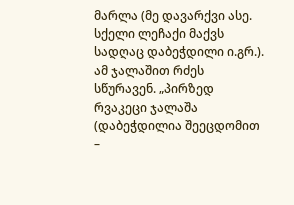მარლა (მე დავარქვი ასე. სქელი ლეჩაქი მაქვს სადღაც დაბეჭდილი ი.გრ.). ამ ჯალაშით რძეს სწურავენ. „პირზედ რვაკეცი ჯალაშა (დაბეჭდილია შეეცდომით –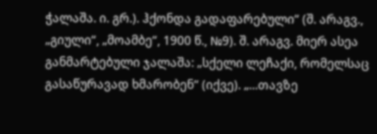ჭალაშა. ი. გრ.). ჰქონდა გადაფარებული“ (შ. არაგვ., „გიული“, „მოამბე“, 1900 წ., №9). შ. არაგვ. მიერ ასეა განმარტებული ჯალაშა: „სქელი ლეჩაქი, რომელსაც გასაწურავად ხმარობენ“ (იქვე). „...თავზე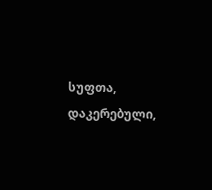სუფთა, დაკერებული,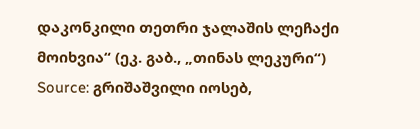დაკონკილი თეთრი ჯალაშის ლეჩაქი მოიხვია“ (ეკ. გაბ., „თინას ლეკური“)
Source: გრიშაშვილი იოსებ,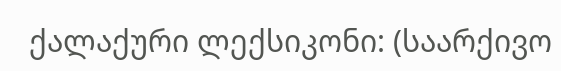ქალაქური ლექსიკონი: (საარქივო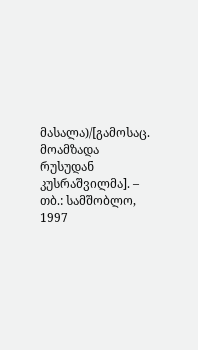მასალა)/[გამოსაც. მოამზადა რუსუდან კუსრაშვილმა]. – თბ.: სამშობლო, 1997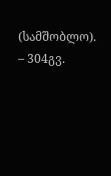(სამშობლო). – 304გვ.